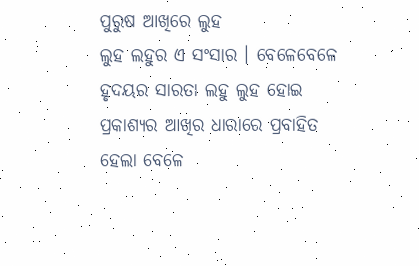ପୁରୁଷ ଆଖିରେ ଲୁହ
ଲୁହ ଲହୁର ଏ ସଂସାର । ବେଳେବେଳେ ହୃଦୟର ସାରତା ଲହୁ ଲୁହ ହୋଇ ପ୍ରକାଶ୍ୟର ଆଖିର ଧାରାରେ ପ୍ରବାହିତ ହେଲା ବେଳେ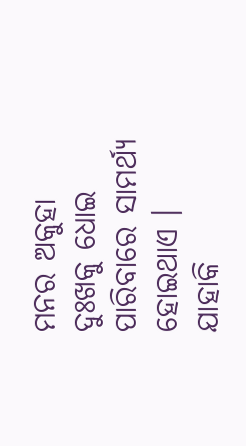ମନର ଅକୁହା ଦୁଃଖକୁ ଧୋଇ ପାରିବାରେ ସାମର୍ଥ୍ୟ ହୋଇଥାଏ । ଯାହାକି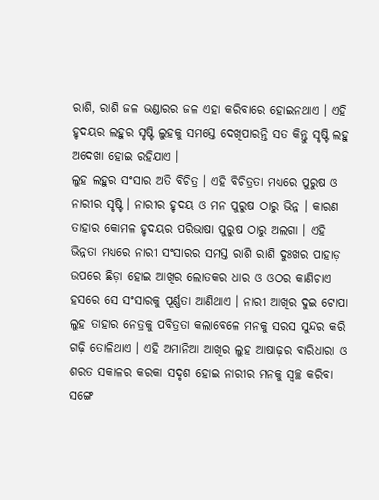ରାଶି, ରାଶି ଜଳ ଭଣ୍ଡାରର ଜଳ ଏହା କରିବାରେ ହୋଇନଥାଏ । ଏହି ହୃଦୟର ଲହୁର ସୃଷ୍ଟି ଲୁହକୁ ସମସ୍ତେ ଦେଖିପାରନ୍ତି ସତ କିନ୍ତୁ ସୃଷ୍ଟି ଲହୁ ଅଦେଖା ହୋଇ ରହିଯାଏ ।
ଲୁହ ଲହୁର ସଂସାର ଅତି ବିଚିତ୍ର । ଏହି ବିଚିତ୍ରତା ମଧ୍ୟରେ ପୁରୁଷ ଓ ନାରୀର ସୃଷ୍ଟି । ନାରୀର ହୃଦୟ ଓ ମନ ପୁରୁଷ ଠାରୁ ଭିନ୍ନ । କାରଣ ତାହାର କୋମଳ ହୃଦୟର ପରିଭାଷା ପୁରୁଷ ଠାରୁ ଅଲଗା । ଏହି ଭିନ୍ନତା ମଧ୍ୟରେ ନାରୀ ସଂସାରର ସମସ୍ତ ରାଶି ରାଶି ଦୁଃଖର ପାହାଡ଼ ଉପରେ ଛିଡ଼ା ହୋଇ ଆଖିର ଲୋତକର ଧାର ଓ ଓଠର କାଣିଚାଏ ହସରେ ସେ ସଂସାରକୁ ପୂର୍ଣ୍ଣତା ଆଣିଥାଏ । ନାରୀ ଆଖିର ଦୁଇ ଟୋପା ଲୁହ ତାହାର ନେତ୍ରକୁ ପବିତ୍ରତା କଲାବେଳେ ମନକୁ ସରସ ସୁନ୍ଦର କରି ଗଢ଼ି ତୋଳିଥାଏ । ଏହି ଅମାନିଆ ଆଖିର ଲୁହ ଆଷାଢ଼ର ବାରିଧାରା ଓ ଶରତ ସକାଳର କରକା ସଦୃଶ ହୋଇ ନାରୀର ମନକୁ ସ୍ୱଚ୍ଛ କରିବା ସଙ୍ଗେ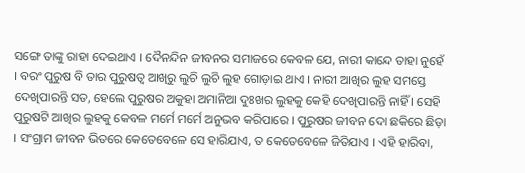ସଙ୍ଗେ ତାଙ୍କୁ ରାହା ଦେଇଥାଏ । ଦୈନନ୍ଦିନ ଜୀବନର ସମାଜରେ କେବଳ ଯେ, ନାରୀ କାନ୍ଦେ ତାହା ନୁହେଁ । ବରଂ ପୁରୁଷ ବି ତାର ପୁରୁଷତ୍ୱ ଆଖିରୁ ଲୁଚି ଲୁଚି ଲୁହ ଗୋଡ଼ାଇ ଥାଏ । ନାରୀ ଆଖିର ଲୁହ ସମସ୍ତେ ଦେଖିପାରନ୍ତି ସତ, ହେଲେ ପୁରୁଷର ଅକୁହା ଅମାନିଆ ଦୁଃଖର ଲୁହକୁ କେହି ଦେଖିପାରନ୍ତି ନାହିଁ । ସେହି ପୁରୁଷଟି ଆଖିର ଲୁହକୁ କେବଳ ମର୍ମେ ମର୍ମେ ଅନୁଭବ କରିପାରେ । ପୁରୁଷର ଜୀବନ ଦୋ ଛକିରେ ଛିଡ଼ା । ସଂଗ୍ରାମ ଜୀବନ ଭିତରେ କେତେବେଳେ ସେ ହାରିଯାଏ, ତ କେତେବେଳେ ଜିତିଯାଏ । ଏହି ହାରିବା,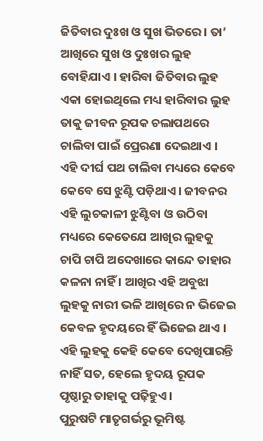ଜିତିବାର ଦୁଃଖ ଓ ସୁଖ ଭିତରେ । ତା’ ଆଖିରେ ସୁଖ ଓ ଦୁଃଖର ଲୁହ ବୋହିଯାଏ । ହାରିବା ଜିତିବାର ଲୁହ ଏକା ହୋଇଥିଲେ ମଧ୍ୟ ହାରିବାର ଲୁହ ତାକୁ ଜୀବନ ରୂପକ ଚଲାପଥରେ ଚାଲିବା ପାଇଁ ପ୍ରେରଣା ଦେଇଥାଏ । ଏହି ଦୀର୍ଘ ପଥ ଚାଲିବା ମଧ୍ୟରେ କେବେ କେବେ ସେ ଝୁଣ୍ଟି ପଡ଼ିଥାଏ । ଜୀବନର ଏହି ଲୁଚକାଳୀ ଝୁଣ୍ଟିବା ଓ ଉଠିବା ମଧ୍ୟରେ କେତେଯେ ଆଖିର ଲୁହକୁ ଚାପି ଚାପି ଅଦେଖାରେ କାନ୍ଦେ ତାହାର କଳନା ନାହିଁ । ଆଖିର ଏହି ଅବୁଝା ଲୁହକୁ ନାରୀ ଭଳି ଆଖିରେ ନ ଭିଜେଇ କେବଳ ହୃଦୟରେ ହିଁ ଭିଜେଇ ଥାଏ । ଏହି ଲୁହକୁ କେହି କେବେ ଦେଖିପାରନ୍ତି ନାହିଁ ସତ, ହେଲେ ହୃଦୟ ରୂପକ ପୃଷ୍ଠାରୁ ତାହାକୁ ପଢ଼ିହୁଏ ।
ପୁରୁଷଟି ମାତୃଗର୍ଭରୁ ଭୂମିଷ୍ଟ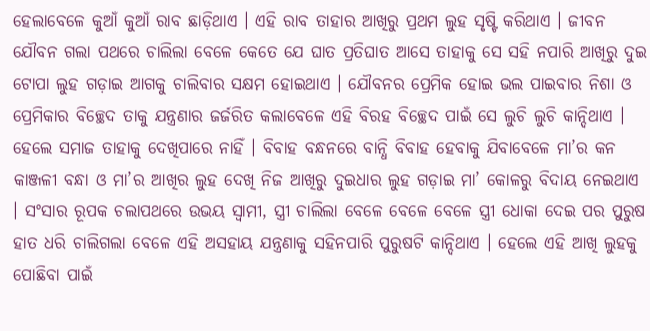ହେଲାବେଳେ କୁଆଁ କୁଆଁ ରାବ ଛାଡ଼ିଥାଏ । ଏହି ରାବ ତାହାର ଆଖିରୁ ପ୍ରଥମ ଲୁହ ସୃଷ୍ଟି କରିଥାଏ । ଜୀବନ ଯୌବନ ଗଲା ପଥରେ ଚାଲିଲା ବେଳେ କେତେ ଯେ ଘାତ ପ୍ରତିଘାତ ଆସେ ତାହାକୁ ସେ ସହି ନପାରି ଆଖିରୁ ଦୁଇ ଟୋପା ଲୁହ ଗଡ଼ାଇ ଆଗକୁ ଚାଲିବାର ସକ୍ଷମ ହୋଇଥାଏ । ଯୌବନର ପ୍ରେମିକ ହୋଇ ଭଲ ପାଇବାର ନିଶା ଓ ପ୍ରେମିକାର ବିଚ୍ଛେଦ ତାକୁ ଯନ୍ତ୍ରଣାର ଜର୍ଜରିତ କଲାବେଳେ ଏହି ବିରହ ବିଚ୍ଛେଦ ପାଇଁ ସେ ଲୁଚି ଲୁଚି କାନ୍ଦିଥାଏ । ହେଲେ ସମାଜ ତାହାକୁ ଦେଖିପାରେ ନାହିଁ । ବିବାହ ବନ୍ଧନରେ ବାନ୍ଧି ବିବାହ ହେବାକୁ ଯିବାବେଳେ ମା’ର କନ କାଞ୍ଜଳୀ ବନ୍ଧା ଓ ମା’ର ଆଖିର ଲୁହ ଦେଖି ନିଜ ଆଖିରୁ ଦୁଇଧାର ଲୁହ ଗଡ଼ାଇ ମା’ କୋଳରୁ ବିଦାୟ ନେଇଥାଏ । ସଂସାର ରୂପକ ଚଲାପଥରେ ଉଭୟ ସ୍ୱାମୀ, ସ୍ତ୍ରୀ ଚାଲିଲା ବେଳେ ବେଳେ ବେଳେ ସ୍ତ୍ରୀ ଧୋକା ଦେଇ ପର ପୁରୁଷ ହାତ ଧରି ଚାଲିଗଲା ବେଳେ ଏହି ଅସହାୟ ଯନ୍ତ୍ରଣାକୁ ସହିନପାରି ପୁରୁଷଟି କାନ୍ଦିଥାଏ । ହେଲେ ଏହି ଆଖି ଲୁହକୁ ପୋଛିବା ପାଇଁ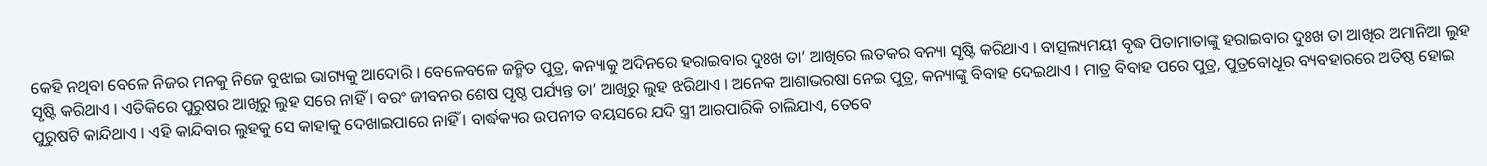କେହି ନଥିବା ବେଳେ ନିଜର ମନକୁ ନିଜେ ବୁଝାଇ ଭାଗ୍ୟକୁ ଆଦୋରି । ବେଳେବଳେ ଜନ୍ମିତ ପୁତ୍ର, କନ୍ୟାକୁ ଅଦିନରେ ହରାଇବାର ଦୁଃଖ ତା’ ଆଖିରେ ଲତକର ବନ୍ୟା ସୃଷ୍ଟି କରିଥାଏ । ବାତ୍ସଲ୍ୟମୟୀ ବୃଦ୍ଧ ପିତାମାତାଙ୍କୁ ହରାଇବାର ଦୁଃଖ ତା ଆଖିର ଅମାନିଆ ଲୁହ ସୃଷ୍ଟି କରିଥାଏ । ଏତିକିରେ ପୁରୁଷର ଆଖିରୁ ଲୁହ ସରେ ନାହିଁ । ବରଂ ଜୀବନର ଶେଷ ପୃଷ୍ଠ ପର୍ଯ୍ୟନ୍ତ ତା’ ଆଖିରୁ ଲୁହ ଝରିଥାଏ । ଅନେକ ଆଶାଭରଷା ନେଇ ପୁତ୍ର, କନ୍ୟାଙ୍କୁ ବିବାହ ଦେଇଥାଏ । ମାତ୍ର ବିବାହ ପରେ ପୁତ୍ର, ପୁତ୍ରବୋଧୂର ବ୍ୟବହାରରେ ଅତିଷ୍ଠ ହୋଇ ପୁରୁଷଟି କାନ୍ଦିଥାଏ । ଏହି କାନ୍ଦିବାର ଲୁହକୁ ସେ କାହାକୁ ଦେଖାଇପାରେ ନାହିଁ । ବାର୍ଦ୍ଧକ୍ୟର ଉପନୀତ ବୟସରେ ଯଦି ସ୍ତ୍ରୀ ଆରପାରିକି ଚାଲିଯାଏ, ତେବେ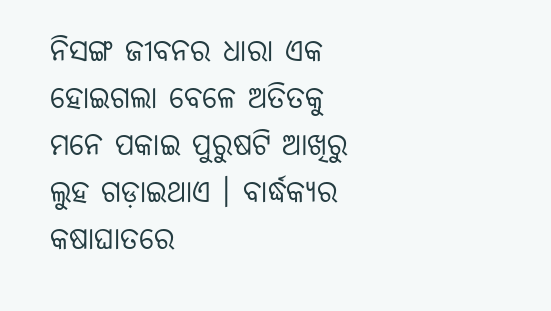ନିସଙ୍ଗ ଜୀବନର ଧାରା ଏକ ହୋଇଗଲା ବେଳେ ଅତିତକୁ ମନେ ପକାଇ ପୁରୁଷଟି ଆଖିରୁ ଲୁହ ଗଡ଼ାଇଥାଏ । ବାର୍ଦ୍ଧକ୍ୟର କଷାଘାତରେ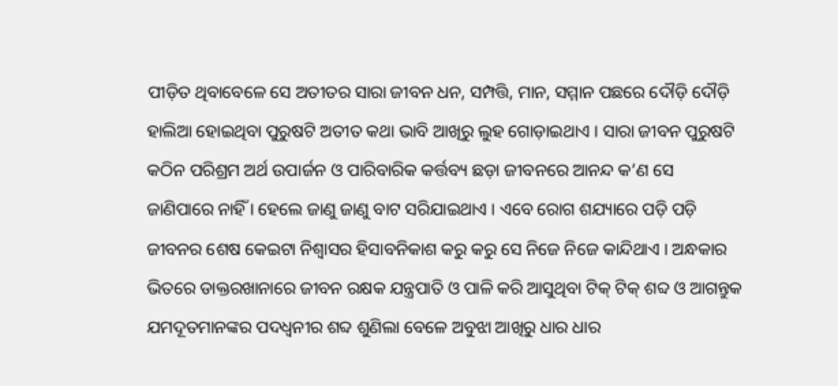ପୀଡ଼ିତ ଥିବାବେଳେ ସେ ଅତୀତର ସାରା ଜୀବନ ଧନ, ସମ୍ପତ୍ତି, ମାନ, ସମ୍ମାନ ପଛରେ ଦୌଡ଼ି ଦୌଡ଼ି ହାଲିଆ ହୋଇଥିବା ପୁରୁଷଟି ଅତୀତ କଥା ଭାବି ଆଖିରୁ ଲୁହ ଗୋଡ଼ାଇଥାଏ । ସାରା ଜୀବନ ପୁରୁଷଟି କଠିନ ପରିଶ୍ରମ ଅର୍ଥ ଉପାର୍ଜନ ଓ ପାରିବାରିକ କର୍ତ୍ତବ୍ୟ ଛଡ଼ା ଜୀବନରେ ଆନନ୍ଦ କ’ଣ ସେ ଜାଣିପାରେ ନାହିଁ । ହେଲେ ଜାଣୁ ଜାଣୁ ବାଟ ସରିଯାଇଥାଏ । ଏବେ ରୋଗ ଶଯ୍ୟାରେ ପଡ଼ି ପଡ଼ି ଜୀବନର ଶେଷ କେଇଟା ନିଶ୍ୱାସର ହିସାବନିକାଶ କରୁ କରୁ ସେ ନିଜେ ନିଜେ କାନ୍ଦିଥାଏ । ଅନ୍ଧକାର ଭିତରେ ଡାକ୍ତରଖାନାରେ ଜୀବନ ରକ୍ଷକ ଯନ୍ତ୍ରପାତି ଓ ପାଳି କରି ଆସୁଥିବା ଟିକ୍ ଟିକ୍ ଶବ୍ଦ ଓ ଆଗନ୍ତୁକ ଯମଦୂତମାନଙ୍କର ପଦଧ୍ୱନୀର ଶବ୍ଦ ଶୁଣିଲା ବେଳେ ଅବୁଝା ଆଖିରୁ ଧାର ଧାର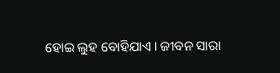ହୋଇ ଲୁହ ବୋହିଯାଏ । ଜୀବନ ସାରା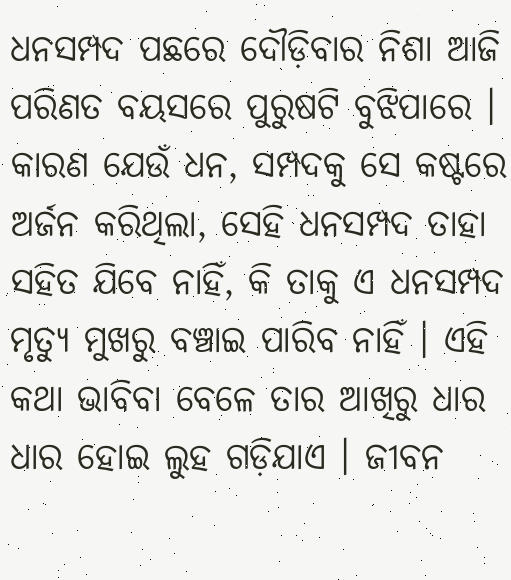ଧନସମ୍ପଦ ପଛରେ ଦୌଡ଼ିବାର ନିଶା ଆଜି ପରିଣତ ବୟସରେ ପୁରୁଷଟି ବୁଝିପାରେ । କାରଣ ଯେଉଁ ଧନ, ସମ୍ପଦକୁ ସେ କଷ୍ଟରେ ଅର୍ଜନ କରିଥିଲା, ସେହି ଧନସମ୍ପଦ ତାହା ସହିତ ଯିବେ ନାହିଁ, କି ତାକୁ ଏ ଧନସମ୍ପଦ ମୃତ୍ୟୁ ମୁଖରୁ ବଞ୍ଚାଇ ପାରିବ ନାହିଁ । ଏହି କଥା ଭାବିବା ବେଳେ ତାର ଆଖିରୁ ଧାର ଧାର ହୋଇ ଲୁହ ଗଡ଼ିଯାଏ । ଜୀବନ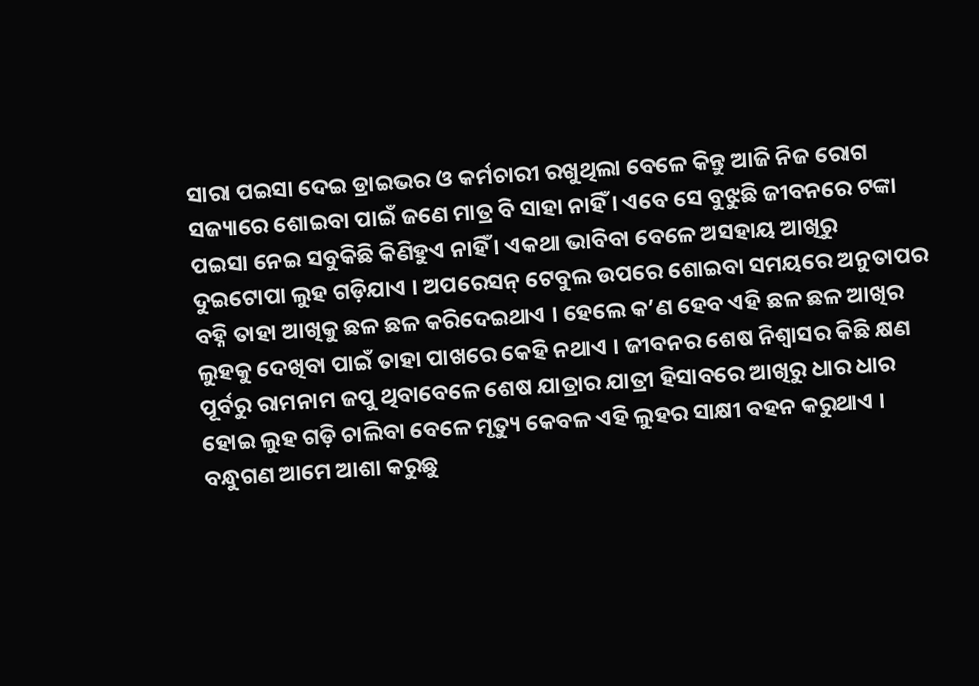ସାରା ପଇସା ଦେଇ ଡ୍ରାଇଭର ଓ କର୍ମଚାରୀ ରଖୁଥିଲା ବେଳେ କିନ୍ତୁ ଆଜି ନିଜ ରୋଗ ସଜ୍ୟାରେ ଶୋଇବା ପାଇଁ ଜଣେ ମାତ୍ର ବି ସାହା ନାହିଁ । ଏବେ ସେ ବୁଝୁଛି ଜୀବନରେ ଟଙ୍କା ପଇସା ନେଇ ସବୁକିଛି କିଣିହୁଏ ନାହିଁ । ଏକଥା ଭାବିବା ବେଳେ ଅସହାୟ ଆଖିରୁ ଦୁଇଟୋପା ଲୁହ ଗଡ଼ିଯାଏ । ଅପରେସନ୍ ଟେବୁଲ ଉପରେ ଶୋଇବା ସମୟରେ ଅନୁତାପର ବହ୍ନି ତାହା ଆଖିକୁ ଛଳ ଛଳ କରିଦେଇଥାଏ । ହେଲେ କ’ଣ ହେବ ଏହି ଛଳ ଛଳ ଆଖିର ଲୁହକୁ ଦେଖିବା ପାଇଁ ତାହା ପାଖରେ କେହି ନଥାଏ । ଜୀବନର ଶେଷ ନିଶ୍ୱାସର କିଛି କ୍ଷଣ ପୂର୍ବରୁ ରାମନାମ ଜପୁ ଥିବାବେଳେ ଶେଷ ଯାତ୍ରାର ଯାତ୍ରୀ ହିସାବରେ ଆଖିରୁ ଧାର ଧାର ହୋଇ ଲୁହ ଗଡ଼ି ଚାଲିବା ବେଳେ ମୃତ୍ୟୁ କେବଳ ଏହି ଲୁହର ସାକ୍ଷୀ ବହନ କରୁଥାଏ ।
ବନ୍ଧୁଗଣ ଆମେ ଆଶା କରୁଛୁ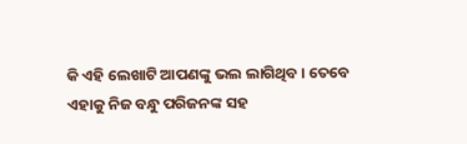କି ଏହି ଲେଖାଟି ଆପଣଙ୍କୁ ଭଲ ଲାଗିଥିବ । ତେବେ ଏହାକୁ ନିଜ ବନ୍ଧୁ ପରିଜନଙ୍କ ସହ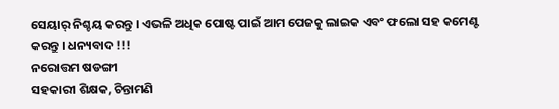ସେୟାର୍ ନିଶ୍ଚୟ କରନ୍ତୁ । ଏଭଳି ଅଧିକ ପୋଷ୍ଟ ପାଇଁ ଆମ ପେଜକୁ ଲାଇକ ଏବଂ ଫଲୋ ସହ କମେଣ୍ଟ କରନ୍ତୁ । ଧନ୍ୟବାଦ !!!
ନରୋତ୍ତମ ଷଡଙ୍ଗୀ
ସହକାରୀ ଶିକ୍ଷକ, ଚିନ୍ତାମଣି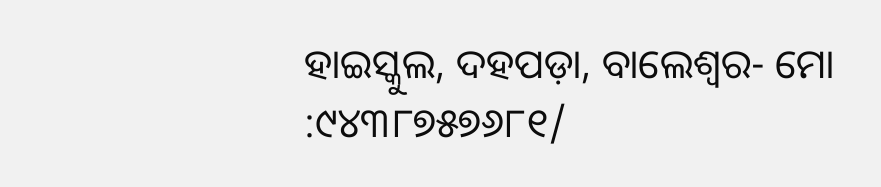ହାଇସ୍କୁଲ, ଦହପଡ଼ା, ବାଲେଶ୍ୱର- ମୋ :୯୪୩୮୭୫୭୬୮୧/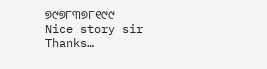୭୯୭୮୩୭୮୧୯୯
Nice story sir
Thanks…